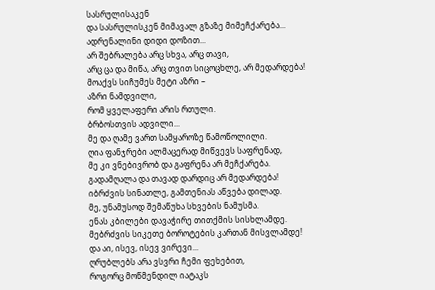სასრულისაკენ
და სასრულისკენ მიმავალ გზაზე მიმეჩქარება...
ადრენალინი დიდი დოზით...
არ შებრალება არც სხვა, არც თავი,
არც ცა და მიწა, არც თვით სიცოცხლე, არ მედარდება!
მოაქვს სიჩუმეს მეტი აზრი –
აზრი ნამდვილი,
რომ ყველაფერი არის რთული.
ბრბოსთვის ადვილი...
მე და ღამე ვართ სამყაროზე წამოწოლილი.
ღია ფანჯრები ალმაცერად მიწვევს საფრენად,
მე კი ვნებივრობ და გაფრენა არ მეჩქარება.
გადამღალა და თავად დარდიც არ მედარდება!
იბრძვის სინათლე, გამთენიას აწვება დილად.
მე, უნამუსოდ შემაწუხა სხვების ნამუსმა.
ენას კბილები დავაჭირე თითქმის სისხლამდე.
მებრძვის სიკეთე ბოროტების კართან მისვლამდე!
და აი, ისევ, ისევ ვირევი...
ღრუბლებს არა ვსვრი ჩემი ფეხებით,
როგორც მოწმენდილ იატაკს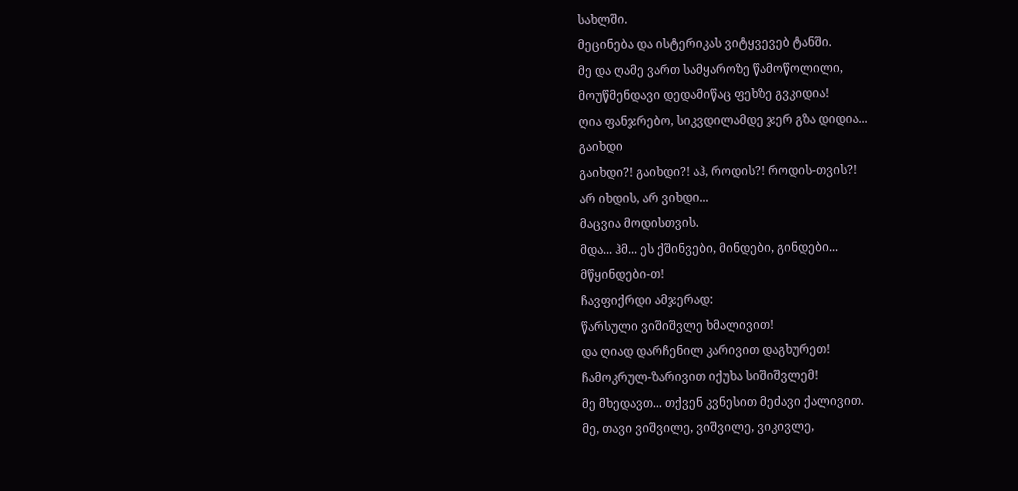სახლში.
მეცინება და ისტერიკას ვიტყვევებ ტანში.
მე და ღამე ვართ სამყაროზე წამოწოლილი,
მოუწმენდავი დედამიწაც ფეხზე გვკიდია!
ღია ფანჯრებო, სიკვდილამდე ჯერ გზა დიდია...
გაიხდი
გაიხდი?! გაიხდი?! აჰ, როდის?! როდის-თვის?!
არ იხდის, არ ვიხდი...
მაცვია მოდისთვის.
მდა... ჰმ... ეს ქშინვები, მინდები, გინდები...
მწყინდები-თ!
ჩავფიქრდი ამჯერად:
წარსული ვიშიშვლე ხმალივით!
და ღიად დარჩენილ კარივით დაგხურეთ!
ჩამოკრულ-ზარივით იქუხა სიშიშვლემ!
მე მხედავთ... თქვენ კვნესით მეძავი ქალივით.
მე, თავი ვიშვილე, ვიშვილე, ვიკივლე,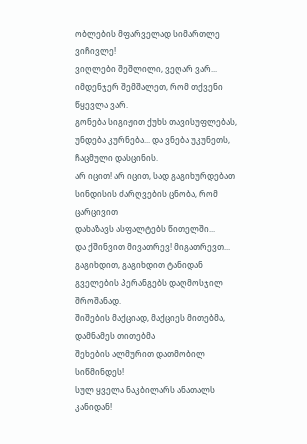ობლების მფარველად სიმართლე ვიჩივლე!
ვიღლები შეშლილი, ვეღარ ვარ...
იმდენჯერ შემშალეთ, რომ თქვენი წყევლა ვარ.
გონება სიგიჟით ქუხს თავისუფლებას,
უნდება კურნება... და ვნება უკუნეთს, ჩაცმული დასცინის.
არ იცით! არ იცით, სად გაგიხურდებათ
სინდისის ძარღვების ცნობა, რომ ცარცივით
დახაზავს ასფალტებს წითელში...
და ქშინვით მივათრევ! მიგათრევთ...
გაგიხდით, გაგიხდით ტანიდან
გველების პერანგებს დაღმოსჯილ შროშანად.
შიშების მაქციად, მაქციეს მითებმა, დამნამეს თითებმა
შეხების ალმურით დათმობილ სიწმინდეს!
სულ ყველა ნაკბილარს ანათალს კანიდან!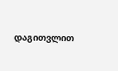დაგითვლით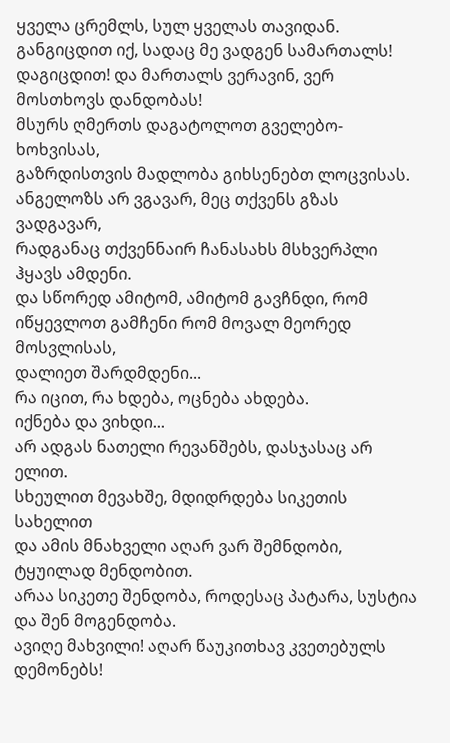ყველა ცრემლს, სულ ყველას თავიდან.
განგიცდით იქ, სადაც მე ვადგენ სამართალს!
დაგიცდით! და მართალს ვერავინ, ვერ მოსთხოვს დანდობას!
მსურს ღმერთს დაგატოლოთ გველებო-ხოხვისას,
გაზრდისთვის მადლობა გიხსენებთ ლოცვისას.
ანგელოზს არ ვგავარ, მეც თქვენს გზას ვადგავარ,
რადგანაც თქვენნაირ ჩანასახს მსხვერპლი ჰყავს ამდენი.
და სწორედ ამიტომ, ამიტომ გავჩნდი, რომ
იწყევლოთ გამჩენი რომ მოვალ მეორედ მოსვლისას,
დალიეთ შარდმდენი...
რა იცით, რა ხდება, ოცნება ახდება.
იქნება და ვიხდი...
არ ადგას ნათელი რევანშებს, დასჯასაც არ ელით.
სხეულით მევახშე, მდიდრდება სიკეთის სახელით
და ამის მნახველი აღარ ვარ შემნდობი, ტყუილად მენდობით.
არაა სიკეთე შენდობა, როდესაც პატარა, სუსტია და შენ მოგენდობა.
ავიღე მახვილი! აღარ წაუკითხავ კვეთებულს დემონებს!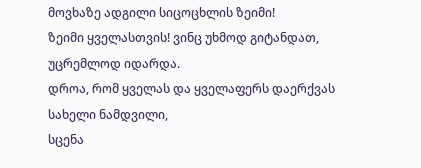მოვხაზე ადგილი სიცოცხლის ზეიმი!
ზეიმი ყველასთვის! ვინც უხმოდ გიტანდათ, უცრემლოდ იდარდა.
დროა, რომ ყველას და ყველაფერს დაერქვას სახელი ნამდვილი,
სცენა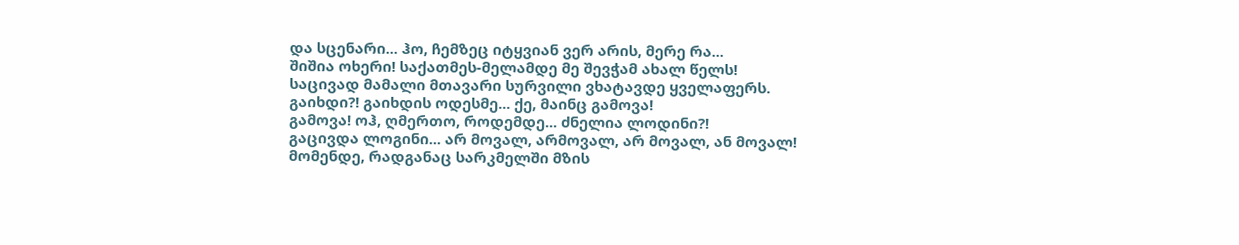და სცენარი... ჰო, ჩემზეც იტყვიან ვერ არის, მერე რა...
შიშია ოხერი! საქათმეს-მელამდე მე შევჭამ ახალ წელს!
საცივად მამალი მთავარი სურვილი ვხატავდე ყველაფერს.
გაიხდი?! გაიხდის ოდესმე... ქე, მაინც გამოვა!
გამოვა! ოჰ, ღმერთო, როდემდე... ძნელია ლოდინი?!
გაცივდა ლოგინი... არ მოვალ, არმოვალ, არ მოვალ, ან მოვალ!
მომენდე, რადგანაც სარკმელში მზის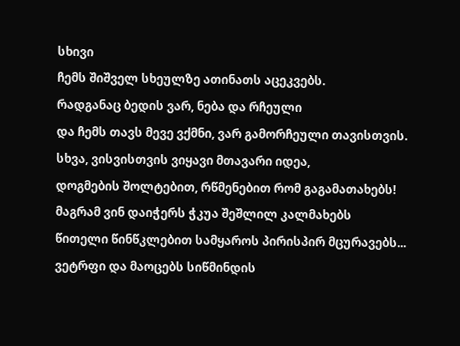სხივი
ჩემს შიშველ სხეულზე ათინათს აცეკვებს.
რადგანაც ბედის ვარ, ნება და რჩეული
და ჩემს თავს მევე ვქმნი, ვარ გამორჩეული თავისთვის.
სხვა, ვისვისთვის ვიყავი მთავარი იდეა,
დოგმების შოლტებით, რწმენებით რომ გაგამათახებს!
მაგრამ ვინ დაიჭერს ჭკუა შეშლილ კალმახებს
წითელი წინწკლებით სამყაროს პირისპირ მცურავებს...
ვეტრფი და მაოცებს სიწმინდის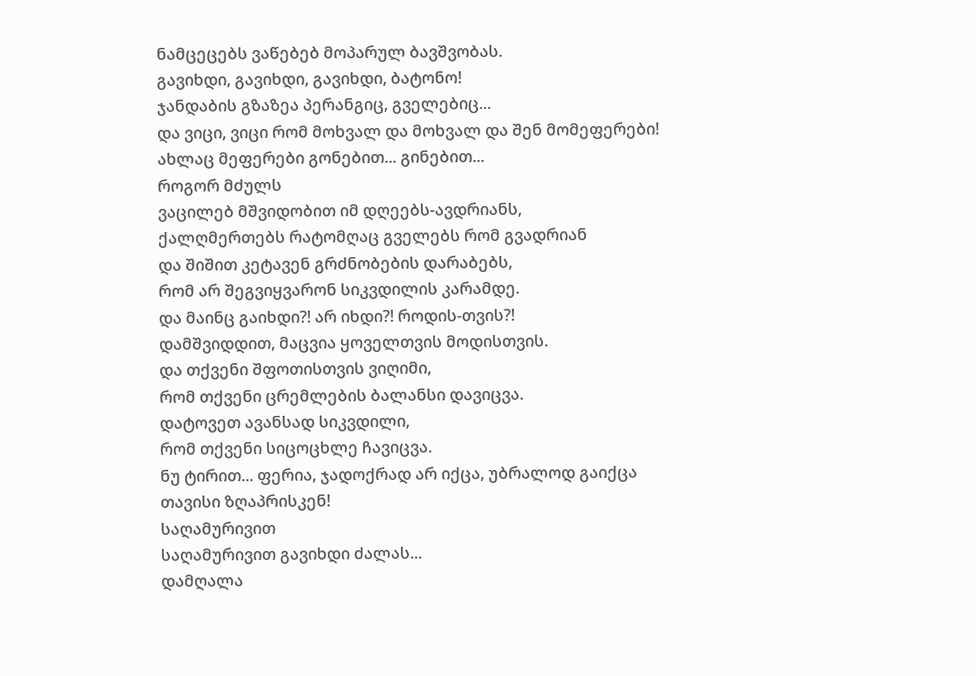ნამცეცებს ვაწებებ მოპარულ ბავშვობას.
გავიხდი, გავიხდი, გავიხდი, ბატონო!
ჯანდაბის გზაზეა პერანგიც, გველებიც...
და ვიცი, ვიცი რომ მოხვალ და მოხვალ და შენ მომეფერები!
ახლაც მეფერები გონებით... გინებით...
როგორ მძულს
ვაცილებ მშვიდობით იმ დღეებს-ავდრიანს,
ქალღმერთებს რატომღაც გველებს რომ გვადრიან
და შიშით კეტავენ გრძნობების დარაბებს,
რომ არ შეგვიყვარონ სიკვდილის კარამდე.
და მაინც გაიხდი?! არ იხდი?! როდის-თვის?!
დამშვიდდით, მაცვია ყოველთვის მოდისთვის.
და თქვენი შფოთისთვის ვიღიმი,
რომ თქვენი ცრემლების ბალანსი დავიცვა.
დატოვეთ ავანსად სიკვდილი,
რომ თქვენი სიცოცხლე ჩავიცვა.
ნუ ტირით... ფერია, ჯადოქრად არ იქცა, უბრალოდ გაიქცა
თავისი ზღაპრისკენ!
საღამურივით
საღამურივით გავიხდი ძალას...
დამღალა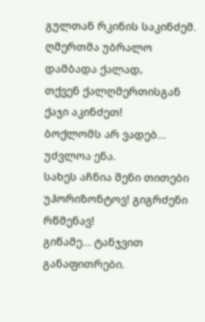გულთან რკინის საკინძემ.
ღმერთმა უბრალო დამბადა ქალად,
თქვენ ქალღმერთისგან ქაჯი აკინძეთ!
ბოქლომს არ ვადებ... უძვლოა ენა.
სახეს აჩნია შენი თითები
უჰორიზონტოვ! გიგრძენი რწმენავ!
გიწამე... ტანჯვით განაფითრები.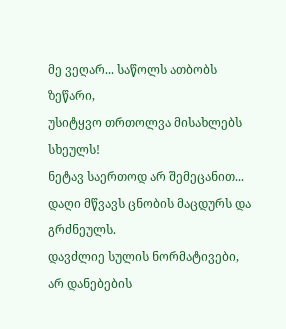მე ვეღარ... საწოლს ათბობს ზეწარი,
უსიტყვო თრთოლვა მისახლებს სხეულს!
ნეტავ საერთოდ არ შემეცანით...
დაღი მწვავს ცნობის მაცდურს და გრძნეულს.
დავძლიე სულის ნორმატივები,
არ დანებების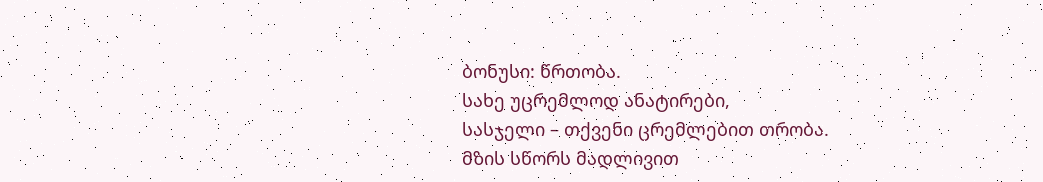ბონუსი: წრთობა.
სახე უცრემლოდ ანატირები,
სასჯელი – თქვენი ცრემლებით თრობა.
მზის სწორს მადლივით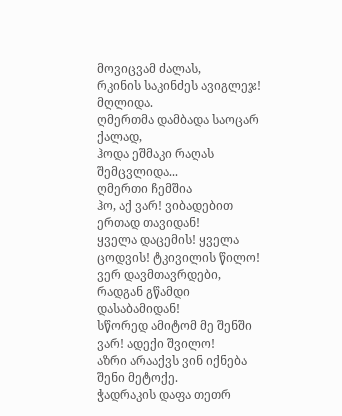მოვიცვამ ძალას,
რკინის საკინძეს ავიგლეჯ! მღლიდა.
ღმერთმა დამბადა საოცარ ქალად,
ჰოდა ეშმაკი რაღას შემცვლიდა...
ღმერთი ჩემშია
ჰო, აქ ვარ! ვიბადებით ერთად თავიდან!
ყველა დაცემის! ყველა ცოდვის! ტკივილის წილო!
ვერ დავმთავრდები, რადგან გწამდი დასაბამიდან!
სწორედ ამიტომ მე შენში ვარ! ადექი შვილო!
აზრი არააქვს ვინ იქნება შენი მეტოქე.
ჭადრაკის დაფა თეთრ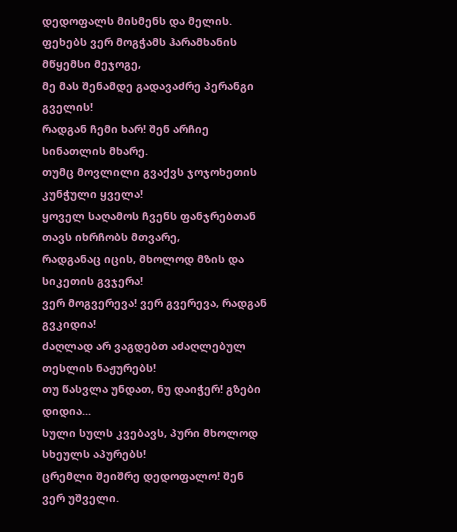დედოფალს მისმენს და მელის.
ფეხებს ვერ მოგჭამს ჰარამხანის მწყემსი მეჯოგე,
მე მას შენამდე გადავაძრე პერანგი გველის!
რადგან ჩემი ხარ! შენ არჩიე სინათლის მხარე.
თუმც მოვლილი გვაქვს ჯოჯოხეთის კუნჭული ყველა!
ყოველ საღამოს ჩვენს ფანჯრებთან თავს იხრჩობს მთვარე,
რადგანაც იცის, მხოლოდ მზის და სიკეთის გვჯერა!
ვერ მოგვერევა! ვერ გვერევა, რადგან გვკიდია!
ძაღლად არ ვაგდებთ აძაღლებულ თესლის ნაჟურებს!
თუ წასვლა უნდათ, ნუ დაიჭერ! გზები დიდია...
სული სულს კვებავს, პური მხოლოდ სხეულს აპურებს!
ცრემლი შეიშრე დედოფალო! შენ ვერ უშველი.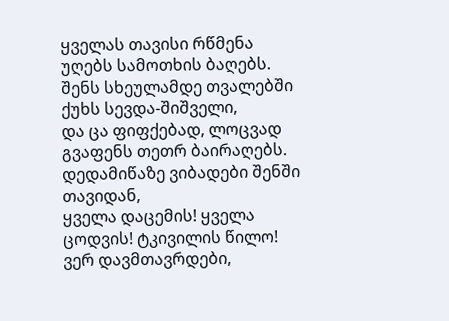ყველას თავისი რწმენა უღებს სამოთხის ბაღებს.
შენს სხეულამდე თვალებში ქუხს სევდა-შიშველი,
და ცა ფიფქებად, ლოცვად გვაფენს თეთრ ბაირაღებს.
დედამიწაზე ვიბადები შენში თავიდან,
ყველა დაცემის! ყველა ცოდვის! ტკივილის წილო!
ვერ დავმთავრდები,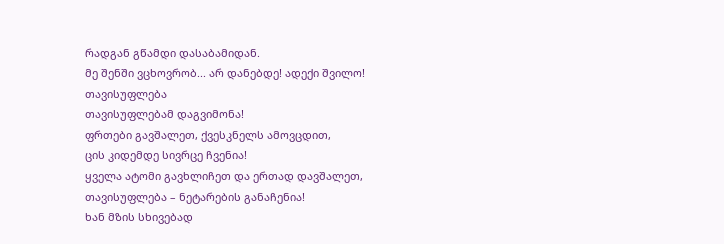რადგან გწამდი დასაბამიდან.
მე შენში ვცხოვრობ... არ დანებდე! ადექი შვილო!
თავისუფლება
თავისუფლებამ დაგვიმონა!
ფრთები გავშალეთ, ქვესკნელს ამოვცდით,
ცის კიდემდე სივრცე ჩვენია!
ყველა ატომი გავხლიჩეთ და ერთად დავშალეთ,
თავისუფლება – ნეტარების განაჩენია!
ხან მზის სხივებად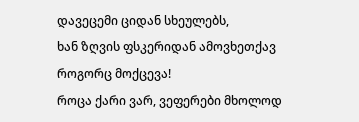დავეცემი ციდან სხეულებს,
ხან ზღვის ფსკერიდან ამოვხეთქავ როგორც მოქცევა!
როცა ქარი ვარ, ვეფერები მხოლოდ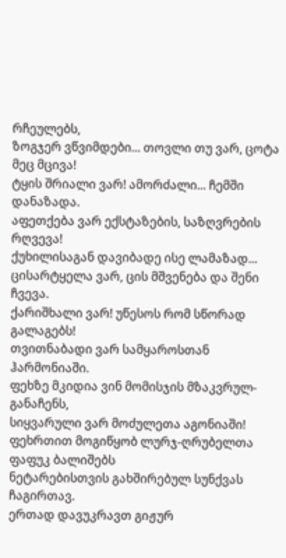რჩეულებს,
ზოგჯერ ვწვიმდები... თოვლი თუ ვარ, ცოტა მეც მცივა!
ტყის შრიალი ვარ! ამორძალი... ჩემში დანაზადა.
აფეთქება ვარ ექსტაზების, საზღვრების რღვევა!
ქუხილისაგან დავიბადე ისე ლამაზად...
ცისარტყელა ვარ, ცის მშვენება და შენი ჩვევა.
ქარიშხალი ვარ! უწესოს რომ სწორად გალაგებს!
თვითნაბადი ვარ სამყაროსთან ჰარმონიაში.
ფეხზე მკიდია ვინ მომისჯის მზაკვრულ-განაჩენს,
სიყვარული ვარ მოძულეთა აგონიაში!
ფეხრთით მოგიწყობ ლურჯ-ღრუბელთა ფაფუკ ბალიშებს
ნეტარებისთვის გახშირებულ სუნქვას ჩაგირთავ.
ერთად დავუკრავთ გიჟურ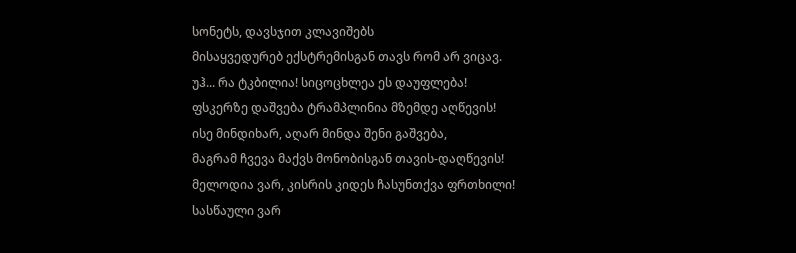სონეტს, დავსჯით კლავიშებს
მისაყვედურებ ექსტრემისგან თავს რომ არ ვიცავ.
უჰ... რა ტკბილია! სიცოცხლეა ეს დაუფლება!
ფსკერზე დაშვება ტრამპლინია მზემდე აღწევის!
ისე მინდიხარ, აღარ მინდა შენი გაშვება,
მაგრამ ჩვევა მაქვს მონობისგან თავის-დაღწევის!
მელოდია ვარ, კისრის კიდეს ჩასუნთქვა ფრთხილი!
სასწაული ვარ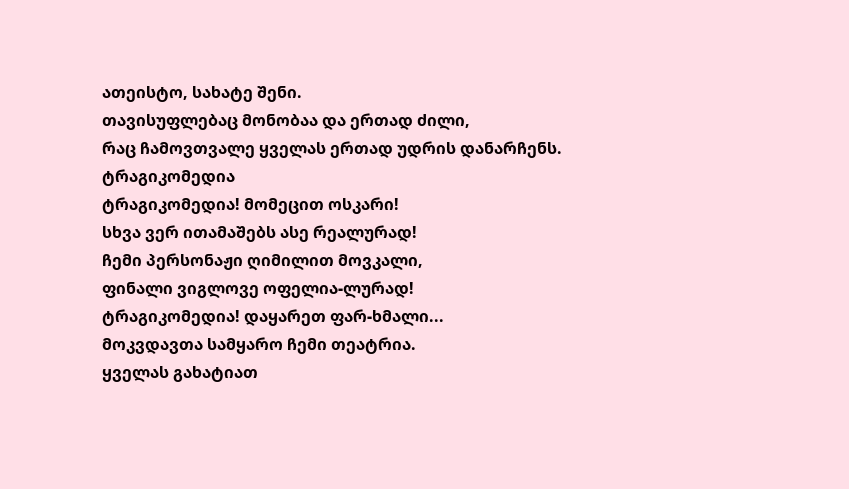ათეისტო, სახატე შენი.
თავისუფლებაც მონობაა და ერთად ძილი,
რაც ჩამოვთვალე ყველას ერთად უდრის დანარჩენს.
ტრაგიკომედია
ტრაგიკომედია! მომეცით ოსკარი!
სხვა ვერ ითამაშებს ასე რეალურად!
ჩემი პერსონაჟი ღიმილით მოვკალი,
ფინალი ვიგლოვე ოფელია-ლურად!
ტრაგიკომედია! დაყარეთ ფარ-ხმალი...
მოკვდავთა სამყარო ჩემი თეატრია.
ყველას გახატიათ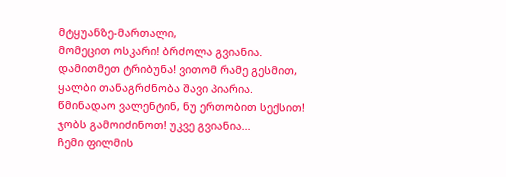მტყუანზე-მართალი,
მომეცით ოსკარი! ბრძოლა გვიანია.
დამითმეთ ტრიბუნა! ვითომ რამე გესმით,
ყალბი თანაგრძნობა შავი პიარია.
წმინადაო ვალენტინ, ნუ ერთობით სექსით!
ჯობს გამოიძინოთ! უკვე გვიანია...
ჩემი ფილმის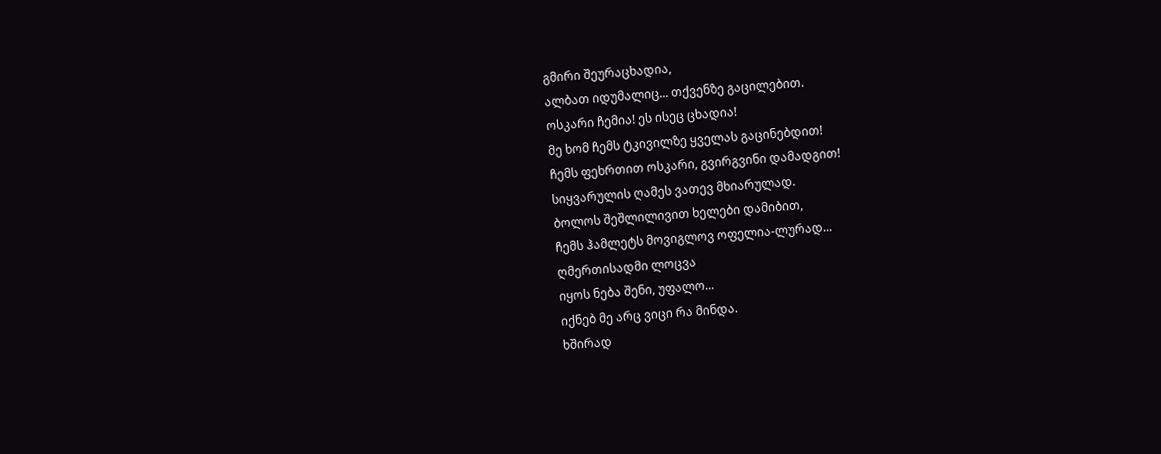გმირი შეურაცხადია,
ალბათ იდუმალიც... თქვენზე გაცილებით.
ოსკარი ჩემია! ეს ისეც ცხადია!
მე ხომ ჩემს ტკივილზე ყველას გაცინებდით!
ჩემს ფეხრთით ოსკარი, გვირგვინი დამადგით!
სიყვარულის ღამეს ვათევ მხიარულად.
ბოლოს შეშლილივით ხელები დამიბით,
ჩემს ჰამლეტს მოვიგლოვ ოფელია-ლურად...
ღმერთისადმი ლოცვა
იყოს ნება შენი, უფალო...
იქნებ მე არც ვიცი რა მინდა.
ხშირად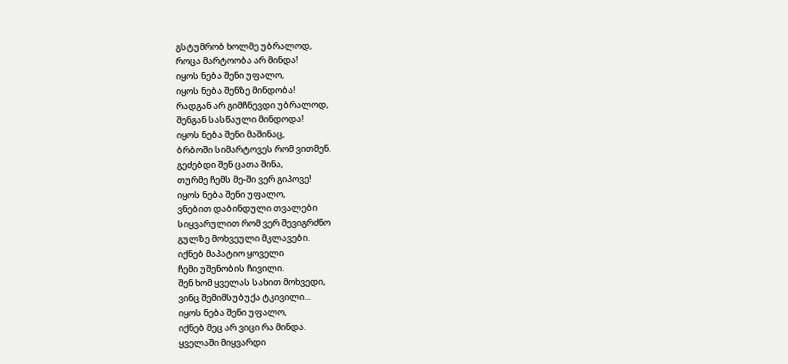გსტუმრობ ხოლმე უბრალოდ,
როცა მარტოობა არ მინდა!
იყოს ნება შენი უფალო,
იყოს ნება შენზე მინდობა!
რადგან არ გიმჩნევდი უბრალოდ,
შენგან სასწაული მინდოდა!
იყოს ნება შენი მაშინაც,
ბრბოში სიმარტოვეს რომ ვითმენ.
გეძებდი შენ ცათა შინა,
თურმე ჩემს მე-ში ვერ გიპოვე!
იყოს ნება შენი უფალო,
ვნებით დაბინდული თვალები
სიყვარულით რომ ვერ შევიგრძნო
გულზე მოხვეული მკლავები.
იქნებ მაპატიო ყოველი
ჩემი უშენობის ჩივილი.
შენ ხომ ყველას სახით მოხვედი,
ვინც შემიმსუბუქა ტკივილი...
იყოს ნება შენი უფალო,
იქნებ მეც არ ვიცი რა მინდა.
ყველაში მიყვარდი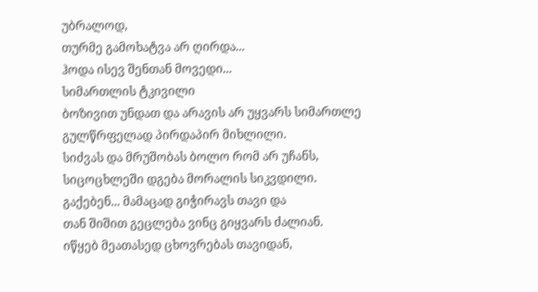უბრალოდ,
თურმე გამოხატვა არ ღირდა...
ჰოდა ისევ შენთან მოვედი...
სიმართლის ტკივილი
ბოზივით უნდათ და არავის არ უყვარს სიმართლე
გულწრფელად პირდაპირ მიხლილი.
სიძვას და მრუშობას ბოლო რომ არ უჩანს,
სიცოცხლეში დგება მორალის სიკვდილი.
გაქებენ... მამაცად გიჭირავს თავი და
თან შიშით გეცლება ვინც გიყვარს ძალიან.
იწყებ მეათასედ ცხოვრებას თავიდან,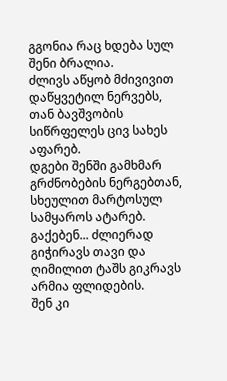გგონია რაც ხდება სულ შენი ბრალია.
ძლივს აწყობ მძივივით დაწყვეტილ ნერვებს,
თან ბავშვობის სიწრფელეს ცივ სახეს აფარებ.
დგები შენში გამხმარ გრძნობების ნერგებთან,
სხეულით მარტოსულ სამყაროს ატარებ.
გაქებენ... ძლიერად გიჭირავს თავი და
ღიმილით ტაშს გიკრავს არმია ფლიდების.
შენ კი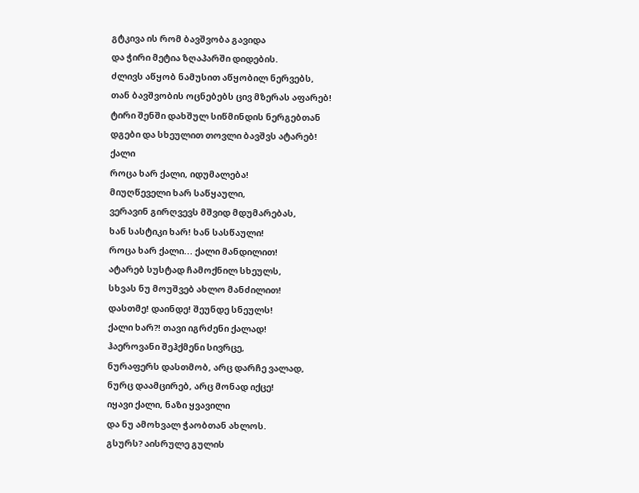გტკივა ის რომ ბავშვობა გავიდა
და ჭირი მეტია ზღაპარში დიდების.
ძლივს აწყობ ნამუსით აწყობილ ნერვებს,
თან ბავშვობის ოცნებებს ცივ მზერას აფარებ!
ტირი შენში დახშულ სიწმინდის ნერგებთან
დგები და სხეულით თოვლი ბავშვს ატარებ!
ქალი
როცა ხარ ქალი, იდუმალება!
მიუღწეველი ხარ საწყაული,
ვერავინ გირღვევს მშვიდ მდუმარებას,
ხან სასტიკი ხარ! ხან სასწაული!
როცა ხარ ქალი... ქალი მანდილით!
ატარებ სუსტად ჩამოქნილ სხეულს,
სხვას ნუ მოუშვებ ახლო მანძილით!
დასთმე! დაინდე! შეუნდე სნეულს!
ქალი ხარ?! თავი იგრძენი ქალად!
ჰაეროვანი შეჰქმენი სივრცე,
ნურაფერს დასთმობ, არც დარჩე ვალად,
ნურც დაამცირებ, არც მონად იქცე!
იყავი ქალი, ნაზი ყვავილი
და ნუ ამოხვალ ჭაობთან ახლოს.
გსურს? აისრულე გულის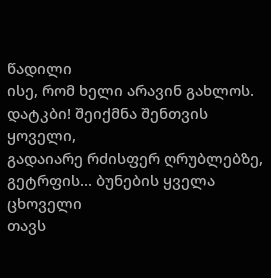წადილი
ისე, რომ ხელი არავინ გახლოს.
დატკბი! შეიქმნა შენთვის ყოველი,
გადაიარე რძისფერ ღრუბლებზე,
გეტრფის... ბუნების ყველა ცხოველი
თავს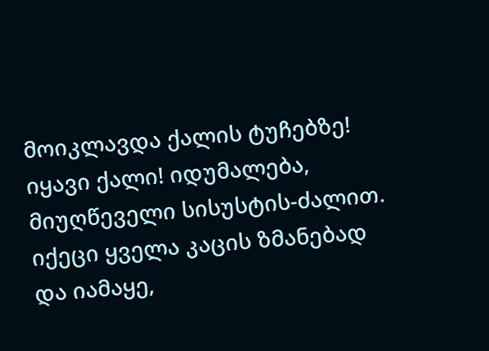მოიკლავდა ქალის ტუჩებზე!
იყავი ქალი! იდუმალება,
მიუღწეველი სისუსტის-ძალით.
იქეცი ყველა კაცის ზმანებად
და იამაყე,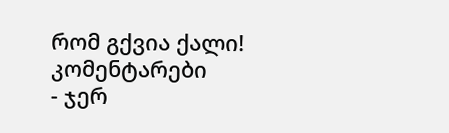რომ გქვია ქალი!
კომენტარები
- ჯერ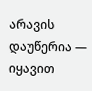არავის დაუწერია — იყავით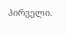პირველი.